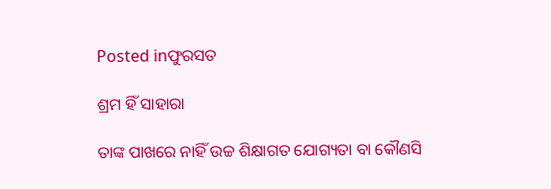Posted inଫୁରସତ

ଶ୍ରମ ହିଁ ସାହାରା

ତାଙ୍କ ପାଖରେ ନାହିଁ ଉଚ୍ଚ ଶିକ୍ଷାଗତ ଯୋଗ୍ୟତା ବା କୌଣସି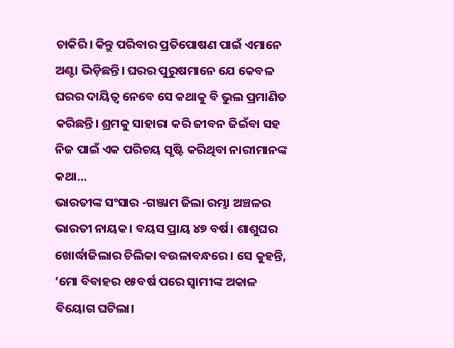ଚାକିରି। କିନ୍ତୁ ପରିବାର ପ୍ରତିପୋଷଣ ପାଇଁ ଏମାନେ ଅଣ୍ଟା ଭିଡ଼ିଛନ୍ତି। ଘରର ପୁରୁଷମାନେ ଯେ କେବଳ ଘରର ଦାୟିତ୍ୱ ନେବେ ସେ କଥାକୁ ବି ଭୁଲ ପ୍ରମାଣିତ କରିଛନ୍ତି। ଶ୍ରମକୁ ସାହାରା କରି ଜୀବନ ଜିଇଁବା ସହ ନିଜ ପାଇଁ ଏକ ପରିଚୟ ସୃଷ୍ଟି କରିଥିବା ନାରୀମାନଙ୍କ କଥା…
ଭାରତୀଙ୍କ ସଂସାର -ଗଞ୍ଜାମ ଜିଲା ରମ୍ଭା ଅଞ୍ଚଳର ଭାରତୀ ନାୟକ। ବୟସ ପ୍ରାୟ ୪୭ ବର୍ଷ। ଶାଶୁଘର ଖୋର୍ଦ୍ଧାଜିଲାର ଚିଲିକା ବଉଳାବନ୍ଧରେ। ସେ କୁହନ୍ତି, ‘ମୋ ବିବାହର ୧୫ବର୍ଷ ପରେ ସ୍ବାମୀଙ୍କ ଅକାଳ ବିୟୋଗ ଘଟିଲା।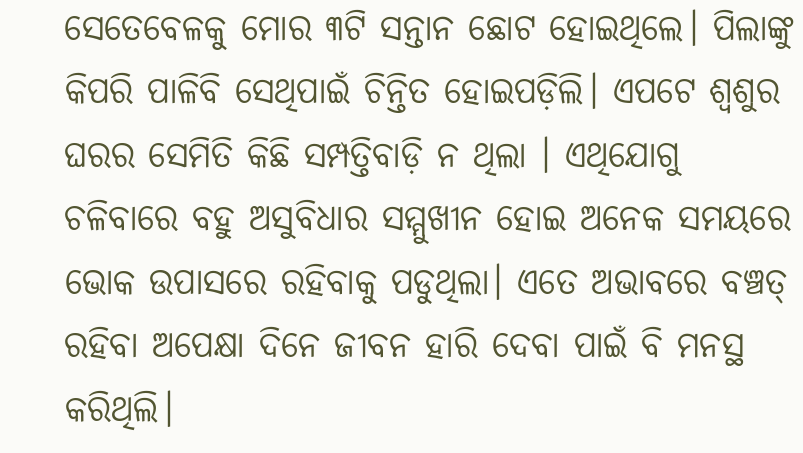ସେତେବେଳକୁ ମୋର ୩ଟି ସନ୍ତାନ ଛୋଟ ହୋଇଥିଲେ। ପିଲାଙ୍କୁ କିପରି ପାଳିବି ସେଥିପାଇଁ ଚିନ୍ତିତ ହୋଇପଡ଼ିଲି। ଏପଟେ ଶ୍ୱଶୁର ଘରର ସେମିତି କିଛି ସମ୍ପତ୍ତିବାଡ଼ି ନ ଥିଲା । ଏଥିଯୋଗୁ ଚଳିବାରେ ବହୁ ଅସୁବିଧାର ସମ୍ମୁଖୀନ ହୋଇ ଅନେକ ସମୟରେ ଭୋକ ଉପାସରେ ରହିବାକୁ ପଡୁଥିଲା। ଏତେ ଅଭାବରେ ବଞ୍ଚତ୍ ରହିବା ଅପେକ୍ଷା ଦିନେ ଜୀବନ ହାରି ଦେବା ପାଇଁ ବି ମନସ୍ଥ କରିଥିଲି।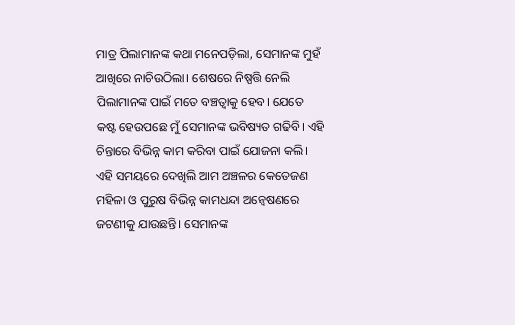ମାତ୍ର ପିଲାମାନଙ୍କ କଥା ମନେପଡ଼ିଲା, ସେମାନଙ୍କ ମୁହଁ ଆଖିରେ ନାଚିଉଠିଲା। ଶେଷରେ ନିଷ୍ପତ୍ତି ନେଲି ପିଲାମାନଙ୍କ ପାଇଁ ମତେ ବଞ୍ଚତ୍ବାକୁ ହେବ। ଯେତେ କଷ୍ଟ ହେଉପଛେ ମୁଁ ସେମାନଙ୍କ ଭବିଷ୍ୟତ ଗଢିବି। ଏହି ଚିନ୍ତାରେ ବିଭିନ୍ନ କାମ କରିବା ପାଇଁ ଯୋଜନା କଲି। ଏହି ସମୟରେ ଦେଖିଲି ଆମ ଅଞ୍ଚଳର କେତେଜଣ ମହିଳା ଓ ପୁରୁଷ ବିଭିନ୍ନ କାମଧନ୍ଦା ଅନ୍ବେଷଣରେ ଜଟଣୀକୁ ଯାଉଛନ୍ତି। ସେମାନଙ୍କ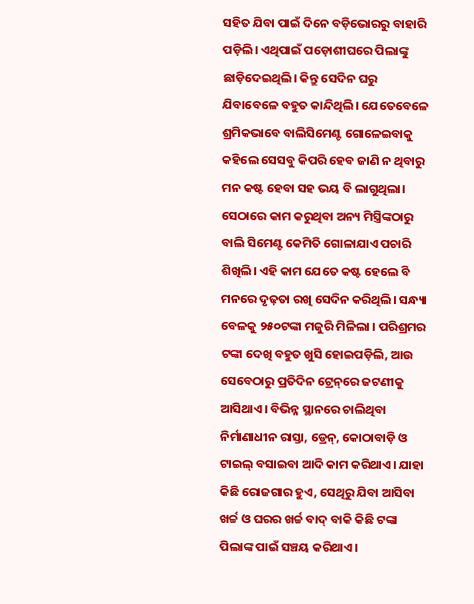ସହିତ ଯିବା ପାଇଁ ଦିନେ ବଡ଼ିଭୋରରୁ ବାହାରି ପଡ଼ିଲି। ଏଥିପାଇଁ ପଡ଼ୋଶୀଘରେ ପିଲାଙ୍କୁ ଛାଡ଼ିଦେଇଥିଲି। କିନ୍ତୁ ସେଦିନ ଘରୁ ଯିବାବେଳେ ବହୁତ କାନ୍ଦିଥିଲି। ଯେତେବେଳେ ଶ୍ରମିକଭାବେ ବାଲିସିମେଣ୍ଟ ଗୋଳେଇବାକୁ କହିଲେ ସେସବୁ କିପରି ହେବ ଜାଣି ନ ଥିବାରୁ ମନ କଷ୍ଟ ହେବା ସହ ଭୟ ବି ଲାଗୁଥିଲା। ସେଠାରେ କାମ କରୁଥିବା ଅନ୍ୟ ମିସ୍ତ୍ରିଙ୍କଠାରୁ ବାଲି ସିମେଣ୍ଟ କେମିତି ଗୋଳାଯାଏ ପଚାରି ଶିଖିଲି। ଏହି କାମ ଯେତେ କଷ୍ଟ ହେଲେ ବି ମନରେ ଦୃଢ଼ତା ରଖି ସେଦିନ କରିଥିଲି। ସନ୍ଧ୍ୟା ବେଳକୁ ୨୫୦ଟଙ୍କା ମଜୁରି ମିଳିଲା । ପରିଶ୍ରମର ଟଙ୍କା ଦେଖି ବହୁତ ଖୁସି ହୋଇପଡ଼ିଲି, ଆଉ ସେବେଠାରୁ ପ୍ରତିଦିନ ଟ୍ରେନ୍‌ରେ ଜଟଣୀକୁ ଆସିଥାଏ। ବିଭିନ୍ନ ସ୍ଥାନରେ ଚାଲିଥିବା ନିର୍ମାଣାଧୀନ ରାସ୍ତା, ଡ୍ରେନ୍‌, କୋଠାବାଡ଼ି ଓ ଟାଇଲ୍‌ ବସାଇବା ଆଦି କାମ କରିଥାଏ। ଯାହା କିଛି ରୋଜଗାର ହୁଏ, ସେଥିରୁ ଯିବା ଆସିବା ଖର୍ଚ୍ଚ ଓ ଘରର ଖର୍ଚ୍ଚ ବାଦ୍‌ ବାକି କିଛି ଟଙ୍କା ପିଲାଙ୍କ ପାଇଁ ସଞ୍ଚୟ କରିଥାଏ।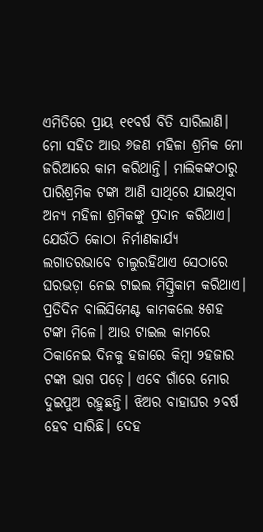ଏମିତିରେ ପ୍ରାୟ ୧୧ବର୍ଷ ବିତି ସାରିଲାଣି। ମୋ ସହିତ ଆଉ ୬ଜଣ ମହିଳା ଶ୍ରମିକ ମୋ ଜରିଆରେ କାମ କରିଥାନ୍ତି। ମାଲିକଙ୍କଠାରୁ ପାରିଶ୍ରମିକ ଟଙ୍କା ଆଣି ସାଥିରେ ଯାଇଥିବା ଅନ୍ୟ ମହିଳା ଶ୍ରମିକଙ୍କୁ ପ୍ରଦାନ କରିଥାଏ। ଯେଉଁଠି କୋଠା ନିର୍ମାଣକାର୍ଯ୍ୟ ଲଗାତରଭାବେ ଚାଲୁରହିଥାଏ ସେଠାରେ ଘରଭଡ଼ା ନେଇ ଟାଇଲ ମିସ୍ତ୍ରିକାମ କରିଥାଏ। ପ୍ରତିଦିନ ବାଲିସିମେଣ୍ଟ କାମକଲେ ୫ଶହ ଟଙ୍କା ମିଳେ। ଆଉ ଟାଇଲ କାମରେ ଠିକାନେଇ ଦିନକୁ ହଜାରେ କିମ୍ବା ୨ହଜାର ଟଙ୍କା ଭାଗ ପଡ଼େ। ଏବେ ଗାଁରେ ମୋର ଦୁଇପୁଅ ରହୁଛନ୍ତି। ଝିଅର ବାହାଘର ୨ବର୍ଷ ହେବ ସାରିଛି। ଦେହ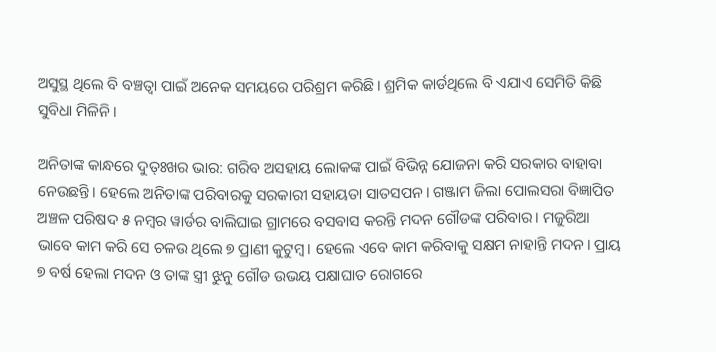ଅସୁସ୍ଥ ଥିଲେ ବି ବଞ୍ଚତ୍ବା ପାଇଁ ଅନେକ ସମୟରେ ପରିଶ୍ରମ କରିଛି। ଶ୍ରମିକ କାର୍ଡଥିଲେ ବି ଏଯାଏ ସେମିତି କିଛି ସୁବିଧା ମିଳିନି।

ଅନିତାଙ୍କ କାନ୍ଧରେ ଦୁତ୍ଃଖର ଭାର: ଗରିବ ଅସହାୟ ଲୋକଙ୍କ ପାଇଁ ବିଭିନ୍ନ ଯୋଜନା କରି ସରକାର ବାହାବା ନେଉଛନ୍ତି। ହେଲେ ଅନିତାଙ୍କ ପରିବାରକୁ ସରକାରୀ ସହାୟତା ସାତସପନ। ଗଞ୍ଜାମ ଜିଲା ପୋଲସରା ବିଜ୍ଞାପିତ ଅଞ୍ଚଳ ପରିଷଦ ୫ ନମ୍ବର ୱାର୍ଡର ବାଲିଘାଇ ଗ୍ରାମରେ ବସବାସ କରନ୍ତି ମଦନ ଗୌଡଙ୍କ ପରିବାର। ମଜୁରିଆ ଭାବେ କାମ କରି ସେ ଚଳଉ ଥିଲେ ୭ ପ୍ରାଣୀ କୁଟୁମ୍ବ। ହେଲେ ଏବେ କାମ କରିବାକୁ ସକ୍ଷମ ନାହାନ୍ତି ମଦନ। ପ୍ରାୟ ୭ ବର୍ଷ ହେଲା ମଦନ ଓ ତାଙ୍କ ସ୍ତ୍ରୀ ଝୁନୁ ଗୌଡ ଉଭୟ ପକ୍ଷାଘାତ ରୋଗରେ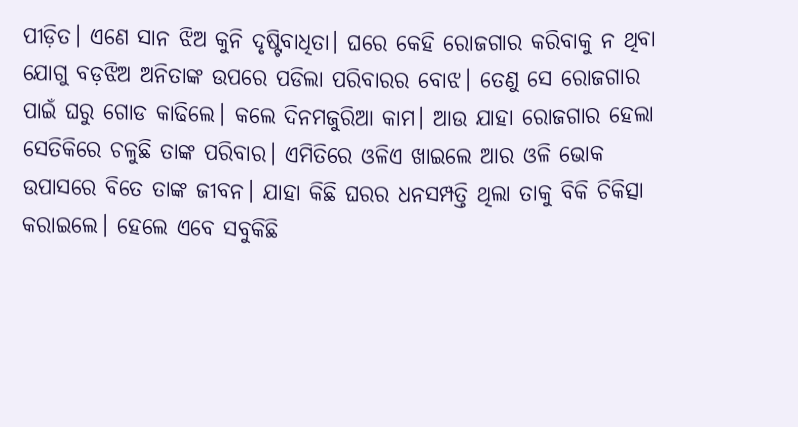ପୀଡ଼ିତ। ଏଣେ ସାନ ଝିଅ କୁନି ଦୃଷ୍ଟିବାଧିତା। ଘରେ କେହି ରୋଜଗାର କରିବାକୁ ନ ଥିବା ଯୋଗୁ ବଡ଼ଝିଅ ଅନିତାଙ୍କ ଉପରେ ପଡିଲା ପରିବାରର ବୋଝ। ତେଣୁ ସେ ରୋଜଗାର ପାଇଁ ଘରୁ ଗୋଡ କାଢିଲେ। କଲେ ଦିନମଜୁରିଆ କାମ। ଆଉ ଯାହା ରୋଜଗାର ହେଲା ସେତିକିରେ ଚଳୁଛି ତାଙ୍କ ପରିବାର। ଏମିତିରେ ଓଳିଏ ଖାଇଲେ ଆର ଓଳି ଭୋକ ଉପାସରେ ବିତେ ତାଙ୍କ ଜୀବନ। ଯାହା କିଛି ଘରର ଧନସମ୍ପତ୍ତି ଥିଲା ତାକୁ ବିକି ଚିକିତ୍ସା କରାଇଲେ। ହେଲେ ଏବେ ସବୁକିଛି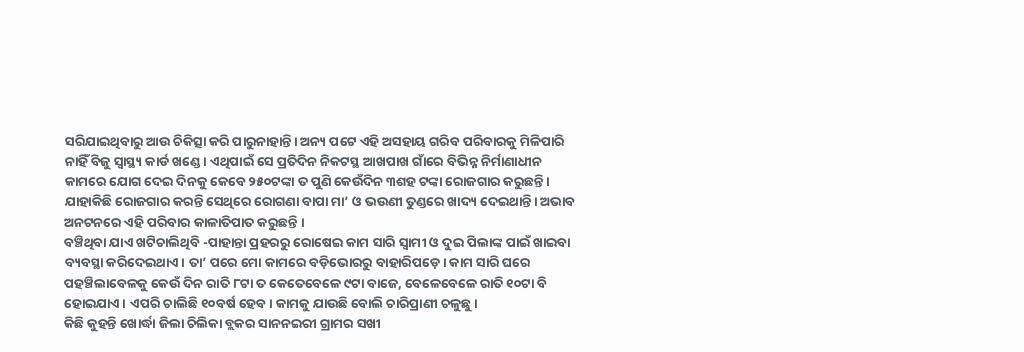ସରିଯାଇଥିବାରୁ ଆଉ ଚିକିତ୍ସା କରି ପାରୁନାହାନ୍ତି। ଅନ୍ୟ ପଟେ ଏହି ଅସହାୟ ଗରିବ ପରିବାରକୁ ମିଳିପାରି ନାହିଁ ବିଜୁ ସ୍ବାସ୍ଥ୍ୟ କାର୍ଡ ଖଣ୍ଡେ। ଏଥିପାଇଁ ସେ ପ୍ରତିଦିନ ନିକଟସ୍ଥ ଆଖପାଖ ଗାଁରେ ବିଭିନ୍ନ ନିର୍ମାଣାଧୀନ କାମରେ ଯୋଗ ଦେଇ ଦିନକୁ କେବେ ୨୫୦ଟଙ୍କା ତ ପୁଣି କେଉଁଦିନ ୩ଶହ ଟଙ୍କା ରୋଜଗାର କରୁଛନ୍ତି। ଯାହାକିଛି ରୋଜଗାର କରନ୍ତି ସେଥିରେ ରୋଗଣା ବାପା ମା’ ଓ ଭଉଣୀ ତୁଣ୍ଡରେ ଖାଦ୍ୟ ଦେଇଥାନ୍ତି। ଅଭାବ ଅନଟନରେ ଏହି ପରିବାର କାଳାତିପାତ କରୁଛନ୍ତି ।
ବଞ୍ଚିଥିବା ଯାଏ ଖଟିଚାଲିଥିବି -ପାହାନ୍ତା ପ୍ରହରରୁ ରୋଷେଇ କାମ ସାରି ସ୍ବାମୀ ଓ ଦୁଇ ପିଲାଙ୍କ ପାଇଁ ଖାଇବା ବ୍ୟବସ୍ଥା କରିଦେଇଥାଏ। ତା’ ପରେ ମୋ କାମରେ ବଡ଼ିଭୋରରୁ ବାହାରିପଡ଼େ । କାମ ସାରି ଘରେ ପହଞ୍ଚିଲାବେଳକୁ କେଉଁ ଦିନ ରାତି ୮ଟା ତ କେତେବେଳେ ୯ଟା ବାଜେ, ବେଳେବେଳେ ରାତି ୧୦ଟା ବି ହୋଇଯାଏ। ଏପରି ଚାଲିଛି ୧୦ବର୍ଷ ହେବ। କାମକୁ ଯାଉଛି ବୋଲି ଚାରିପ୍ରାଣୀ ଚଳୁଛୁ।
କିଛି କୁହନ୍ତି ଖୋର୍ଦ୍ଧା ଜିଲା ଚିଲିକା ବ୍ଲକର ସାନନଇରୀ ଗ୍ରାମର ସଖୀ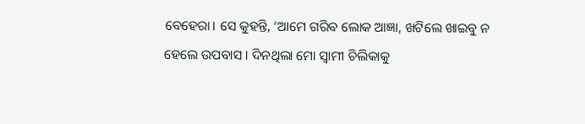ବେହେରା। ସେ କୁହନ୍ତି, ‘ଆମେ ଗରିବ ଲୋକ ଆଜ୍ଞା, ଖଟିଲେ ଖାଇବୁ ନ ହେଲେ ଉପବାସ। ଦିନଥିଲା ମୋ ସ୍ବାମୀ ଚିଲିକାକୁ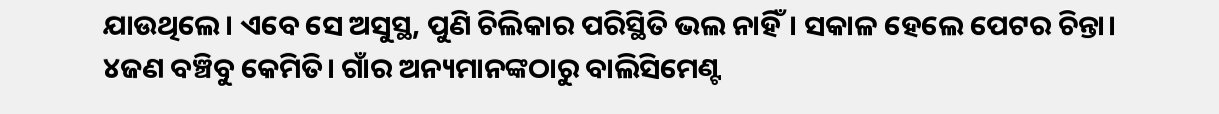ଯାଉଥିଲେ। ଏବେ ସେ ଅସୁସ୍ଥ, ପୁଣି ଚିଲିକାର ପରିସ୍ଥିତି ଭଲ ନାହିଁ। ସକାଳ ହେଲେ ପେଟର ଚିନ୍ତା। ୪ଜଣ ବଞ୍ଚିବୁ କେମିତି। ଗାଁର ଅନ୍ୟମାନଙ୍କଠାରୁ ବାଲିସିମେଣ୍ଟ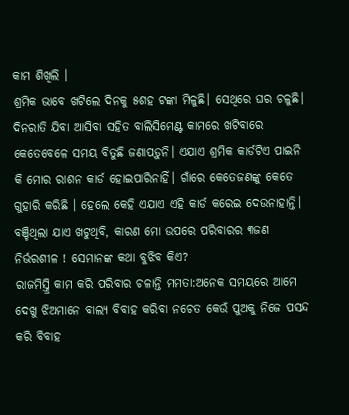କାମ ଶିଖିଲି ।
ଶ୍ରମିକ ଭାବେ ଖଟିଲେ ଦିନକୁ ୫ଶହ ଟଙ୍କା ମିଳୁଛି। ସେଥିରେ ଘର ଚଳୁଛି। ଦିନରାତି ଯିବା ଆସିବା ସହିତ ବାଲିସିମେଣ୍ଟ କାମରେ ଖଟିବାରେ କେତେବେଳେ ସମୟ ବିତୁଛି ଜଣାପଡ଼ୁନି। ଏଯାଏ ଶ୍ରମିକ କାର୍ଡଟିଏ ପାଇନି କି ମୋର ରାଶନ କାର୍ଡ ହୋଇପାରିନାହିଁ। ଗାଁରେ କେତେଜଣଙ୍କୁ କେତେ ଗୁହାରି କରିଛି । ହେଲେ କେହି ଏଯାଏ ଏହି କାର୍ଡ କରେଇ ଦେଉନାହାନ୍ତି। ବଞ୍ଚିଥିଲା ଯାଏ ଖଟୁଥିବି, କାରଣ ମୋ ଉପରେ ପରିବାରର ୩ଜଣ ନିର୍ଭରଶୀଳ ! ସେମାନଙ୍କ କଥା ବୁଝିବ କିଏ?
ରାଜମିସ୍ତ୍ରି କାମ କରି ପରିବାର ଚଳାନ୍ତି ମମତା:ଅନେକ ସମୟରେ ଆମେ ଦେଖୁ ଝିଅମାନେ ବାଲ୍ୟ ବିବାହ କରିବା ନଚେତ କେଉଁ ପୁଅକୁ ନିଜେ ପସନ୍ଦ କରି ବିବାହ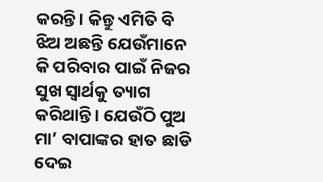କରନ୍ତି । କିନ୍ତୁ ଏମିତି ବି ଝିଅ ଅଛନ୍ତି ଯେଉଁମାନେ କି ପରିବାର ପାଇଁ ନିଜର ସୁଖ ସ୍ବାର୍ଥକୁ ତ୍ୟାଗ କରିଥାନ୍ତି । ଯେଉଁଠି ପୁଅ ମା’ ବାପାଙ୍କର ହାତ ଛାଡି ଦେଇ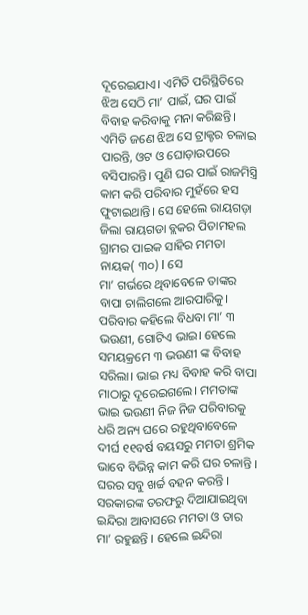ଦୂରେଇଯାଏ। ଏମିତି ପରିସ୍ଥିତିରେ ଝିଅ ସେଠି ମା’ ପାଇଁ, ଘର ପାଇଁ ବିବାହ କରିବାକୁ ମନା କରିଛନ୍ତି। ଏମିତି ଜଣେ ଝିଅ ସେ ଟ୍ରାକ୍ଟର ଚଳାଇ ପାରନ୍ତି, ଓଟ ଓ ଘୋଡ଼ାଉପରେ ବସିପାରନ୍ତି। ପୁଣି ଘର ପାଇଁ ରାଜମିସ୍ତ୍ରି କାମ କରି ପରିବାର ମୁହଁରେ ହସ ଫୁଟାଇଥାନ୍ତି। ସେ ହେଲେ ରାୟଗଡ଼ା ଜିଲା ରାୟଗଡା ବ୍ଲକର ପିତାମହଲ ଗ୍ରାମର ପାଇକ ସାହିର ମମତା ନାୟକ( ୩୦) l ସେ
ମା’ ଗର୍ଭରେ ଥିବାବେଳେ ତାଙ୍କର ବାପା ଚାଲିଗଲେ ଆରପାରିକୁ। ପରିବାର କହିଲେ ବିଧବା ମା’ ୩ ଭଉଣୀ, ଗୋଟିଏ ଭାଇ। ହେଲେ ସମୟକ୍ରମେ ୩ ଭଉଣୀ ଙ୍କ ବିବାହ ସରିଲା। ଭାଇ ମଧ୍ୟ ବିବାହ କରି ବାପା ମାଠାରୁ ଦୂରେଇଗଲେ। ମମତାଙ୍କ ଭାଇ ଭଉଣୀ ନିଜ ନିଜ ପରିବାରକୁ ଧରି ଅନ୍ୟ ଘରେ ରହୁଥିବାବେଳେ ଦୀର୍ଘ ୧୧ବର୍ଷ ବୟସରୁ ମମତା ଶ୍ରମିକ ଭାବେ ବିଭିନ୍ନ କାମ କରି ଘର ଚଳାନ୍ତି । ଘରର ସବୁ ଖର୍ଚ୍ଚ ବହନ କରନ୍ତି । ସରକାରଙ୍କ ତରଫରୁ ଦିଆଯାଇଥିବା ଇନ୍ଦିରା ଆବାସରେ ମମତା ଓ ତାର ମା’ ରହୁଛନ୍ତି । ହେଲେ ଇନ୍ଦିରା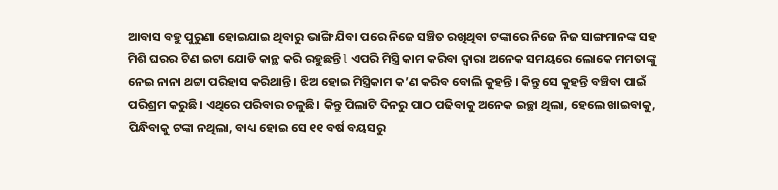ଆବାସ ବହୁ ପୁରୁଣା ହୋଇଯାଇ ଥିବାରୁ ଭାଙ୍ଗି ଯିବା ପରେ ନିଜେ ସଞ୍ଚିତ ରଖିଥିବା ଟଙ୍କାରେ ନିଜେ ନିଜ ସାଙ୍ଗମାନଙ୍କ ସହ ମିଶି ଘରର ଟିଣ ଇଟା ଯୋଡି କାନ୍ଥ କରି ରହୁଛନ୍ତି l ଏପରି ମିସ୍ତ୍ରି କାମ କରିବା ଦ୍ୱାରା ଅନେକ ସମୟରେ ଲୋକେ ମମତାଙ୍କୁ ନେଇ ନାନା ଥଟ୍ଟା ପରିହାସ କରିଥାନ୍ତି । ଝିଅ ହୋଇ ମିସ୍ତ୍ରିକାମ କ’ଣ କରିବ ବୋଲି କୁହନ୍ତି । କିନ୍ତୁ ସେ କୁହନ୍ତି ବଞ୍ଚିବା ପାଇଁ ପରିଶ୍ରମ କରୁଛି। ଏଥିରେ ପରିବାର ଚଳୁଛି। କିନ୍ତୁ ପିଲାଟି ଦିନରୁ ପାଠ ପଢିବାକୁ ଅନେକ ଇଚ୍ଛା ଥିଲା, ହେଲେ ଖାଇବାକୁ, ପିନ୍ଧିବାକୁ ଟଙ୍କା ନଥିଲା, ବାଧ୍ୟ ହୋଇ ସେ ୧୧ ବର୍ଷ ବୟସରୁ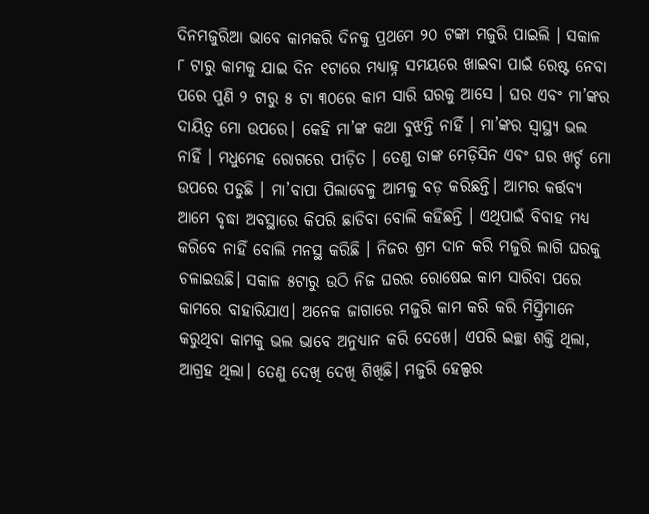ଦିନମଜୁରିଆ ଭାବେ କାମକରି ଦିନକୁ ପ୍ରଥମେ ୨୦ ଟଙ୍କା ମଜୁରି ପାଇଲି । ସକାଳ ୮ ଟାରୁ କାମକୁ ଯାଇ ଦିନ ୧ଟାରେ ମଧ୍ୟାହ୍ନ ସମୟରେ ଖାଇବା ପାଇଁ ରେଷ୍ଟ ନେବା ପରେ ପୁଣି ୨ ଟାରୁ ୫ ଟା ୩୦ରେ କାମ ସାରି ଘରକୁ ଆସେ । ଘର ଏବଂ ମା’ଙ୍କର ଦାୟିତ୍ୱ ମୋ ଉପରେ। କେହି ମା’ଙ୍କ କଥା ବୁଝନ୍ତି ନାହିଁ । ମା’ଙ୍କର ସ୍ବାସ୍ଥ୍ୟ ଭଲ ନାହିଁ । ମଧୁମେହ ରୋଗରେ ପୀଡ଼ିତ । ତେଣୁ ତାଙ୍କ ମେଡ଼ିସିନ ଏବଂ ଘର ଖର୍ଚ୍ଚ ମୋ ଉପରେ ପଡୁଛି । ମା’ବାପା ପିଲାବେଳୁ ଆମକୁ ବଡ଼ କରିଛନ୍ତି। ଆମର କର୍ତ୍ତବ୍ୟ ଆମେ ବୃଦ୍ଧା ଅବସ୍ଥାରେ କିପରି ଛାଡିବା ବୋଲି କହିଛନ୍ତି । ଏଥିପାଇଁ ବିବାହ ମଧ୍ୟ କରିବେ ନାହିଁ ବୋଲି ମନସ୍ଥ କରିଛି । ନିଜର ଶ୍ରମ ଦାନ କରି ମଜୁରି ଲାଗି ଘରକୁ ଚଳାଇଉଛି। ସକାଳ ୫ଟାରୁ ଉଠି ନିଜ ଘରର ରୋଷେଇ କାମ ସାରିବା ପରେ କାମରେ ବାହାରିଯାଏ। ଅନେକ ଜାଗାରେ ମଜୁରି କାମ କରି କରି ମିସ୍ତ୍ରିମାନେ କରୁଥିବା କାମକୁ ଭଲ ଭାବେ ଅନୁଧ୍ୟାନ କରି ଦେଖେ। ଏପରି ଇଚ୍ଛା ଶକ୍ତି ଥିଲା, ଆଗ୍ରହ ଥିଲା। ତେଣୁ ଦେଖି ଦେଖି ଶିଖିଛି। ମଜୁରି ହେଲ୍ପର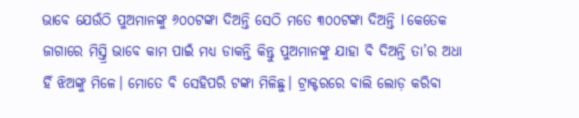ଭାବେ ଯେଉଁଠି ପୁଅମାନଙ୍କୁ ୬୦୦ଟଙ୍କା ଦିଅନ୍ତି ସେଠି ମତେ ୩୦୦ଟଙ୍କା ଦିଅନ୍ତି l କେତେକ ଜାଗାରେ ମିସ୍ତ୍ରି ଭାବେ କାମ ପାଇଁ ମଧ୍ୟ ଡାକନ୍ତି କିନ୍ତୁ ପୁଅମାନଙ୍କୁ ଯାହା ବି ଦିଅନ୍ତି ତା’ର ଅଧା ହିଁ ଝିଅଙ୍କୁ ମିଳେ। ମୋତେ ବି ସେହିପରି ଟଙ୍କା ମିଳିଛୁ। ଟ୍ରାକ୍ଟରରେ ବାଲି ଲୋଡ଼ କରିବା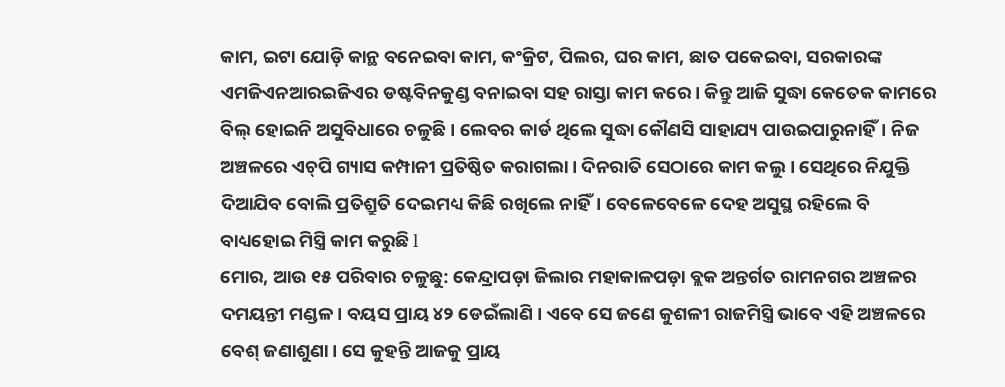କାମ, ଇଟା ଯୋଡ଼ି କାନ୍ଥ ବନେଇବା କାମ, କଂକ୍ରିଟ, ପିଲର, ଘର କାମ, ଛାତ ପକେଇବା, ସରକାରଙ୍କ ଏମଜିଏନଆରଇଜିଏର ଡଷ୍ଟବିନକୁଣ୍ଡ ବନାଇବା ସହ ରାସ୍ତା କାମ କରେ। କିନ୍ତୁ ଆଜି ସୁଦ୍ଧା କେତେକ କାମରେ ବିଲ୍‌ ହୋଇନି ଅସୁବିଧାରେ ଚଳୁଛି। ଲେବର କାର୍ଡ ଥିଲେ ସୁଦ୍ଧା କୌଣସି ସାହାଯ୍ୟ ପାଉଇପାରୁନାହିଁ। ନିଜ ଅଞ୍ଚଳରେ ଏଚ୍‌ପି ଗ୍ୟାସ କମ୍ପାନୀ ପ୍ରତିଷ୍ଠିତ କରାଗଲା। ଦିନରାତି ସେଠାରେ କାମ କଲୁ । ସେଥିରେ ନିଯୁକ୍ତି ଦିଆଯିବ ବୋଲି ପ୍ରତିଶ୍ରୁତି ଦେଇମଧ୍ୟ କିଛି ରଖିଲେ ନାହିଁ। ବେଳେବେଳେ ଦେହ ଅସୁସ୍ଥ ରହିଲେ ବି ବାଧ୍ୟହୋଇ ମିସ୍ତ୍ରି କାମ କରୁଛି l
ମୋର, ଆଉ ୧୫ ପରିବାର ଚଳୁଛୁ: କେନ୍ଦ୍ରାପଡ଼ା ଜିଲାର ମହାକାଳପଡ଼ା ବ୍ଲକ ଅନ୍ତର୍ଗତ ରାମନଗର ଅଞ୍ଚଳର ଦମୟନ୍ତୀ ମଣ୍ଡଳ। ବୟସ ପ୍ରାୟ ୪୨ ଡେଇଁଲାଣି । ଏବେ ସେ ଜଣେ କୁଶଳୀ ରାଜମିସ୍ତ୍ରି ଭାବେ ଏହି ଅଞ୍ଚଳରେ ବେଶ୍‌ ଜଣାଶୁଣା। ସେ କୁହନ୍ତି ଆଜକୁ ପ୍ରାୟ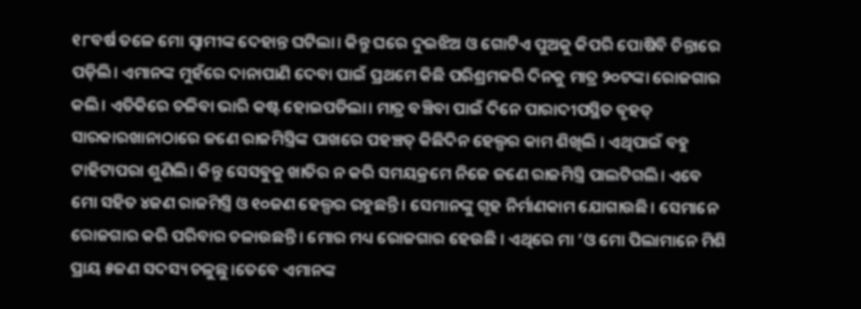୧୮ବର୍ଷ ତଳେ ମୋ ସ୍ବାମୀଙ୍କ ଦେହାନ୍ତ ଘଟିଲା। କିନ୍ତୁ ଘରେ ଦୁଇଝିଅ ଓ ଗୋଟିଏ ପୁଅକୁ କିପରି ପୋଷିବି ଚିନ୍ତାରେ ପଡ଼ିଲି। ଏମାନଙ୍କ ମୁହଁରେ ଦାନାପାଣି ଦେବା ପାଇଁ ପ୍ରଥମେ କିଛି ପରିଶ୍ରମକରି ଦିନକୁ ମାତ୍ର ୨୦ଟଙ୍କା ରୋଜଗାର କଲି। ଏତିକିରେ ଚଳିବା ଭାରି କଷ୍ଟ ହୋଇପଡିଲା। ମାତ୍ର ବଞ୍ଚିବା ପାଇଁ ଦିନେ ପାରାଦୀପସ୍ଥିତ ବୃହତ୍‌ ସାରକାରଖାନାଠାରେ ଜଣେ ରାଜମିସ୍ତ୍ରିଙ୍କ ପାଖରେ ପହଞ୍ଚତ୍ କିଛିଦିନ ହେଲ୍ପର କାମ ଶିଖିଲି । ଏଥିପାଇଁ ବହୁ ଟାହିଟାପରା ଶୁଣିଲି। କିନ୍ତୁ ସେସବୁକୁ ଖାତିର ନ କରି ସମୟକ୍ରମେ ନିଜେ ଜଣେ ରାଜମିସ୍ତ୍ରି ପାଲଟିଗଲି। ଏବେ ମୋ ସହିତ ୪ଜଣ ରାଜମିସ୍ତ୍ରି ଓ ୧୦ଜଣ ହେଲ୍ପର ରହୁଛନ୍ତି। ସେମାନଙ୍କୁ ଗୃହ ନିର୍ମାଣକାମ ଯୋଗାଉଛି। ସେମାନେ ରୋଜଗାର କରି ପରିବାର ଚଳାଉଛନ୍ତି। ମୋର ମଧ୍ୟ ରୋଜଗାର ହେଉଛି । ଏଥିରେ ମା ’ଓ ମୋ ପିଲାମାନେ ମିଶି ପ୍ରାୟ ୫ଜଣ ସଦସ୍ୟ ଚଳୁଛୁ।ତେବେ ଏମାନଙ୍କ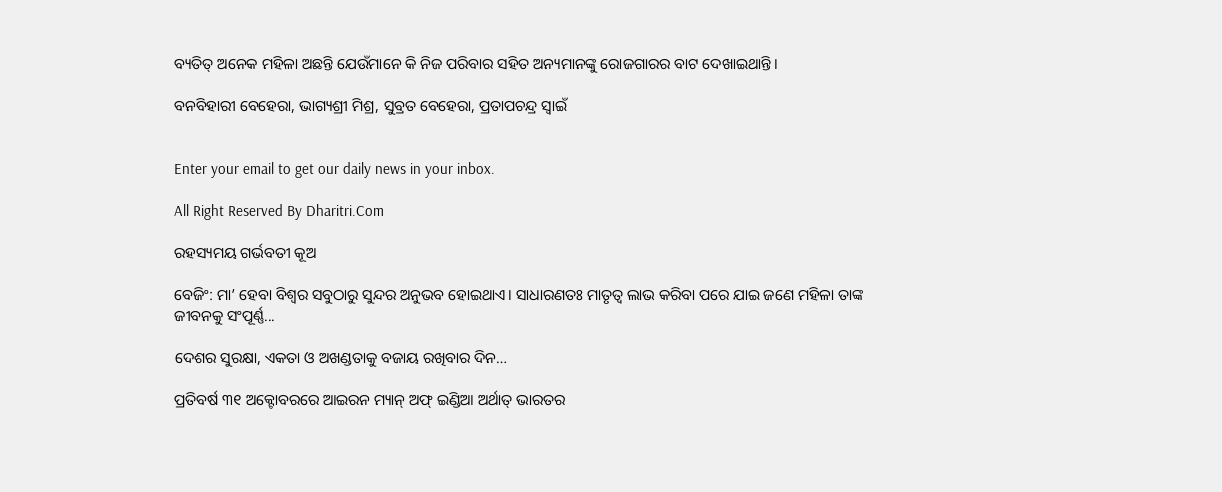ବ୍ୟତିତ୍‌ ଅନେକ ମହିଳା ଅଛନ୍ତି ଯେଉଁମାନେ କି ନିଜ ପରିବାର ସହିତ ଅନ୍ୟମାନଙ୍କୁ ରୋଜଗାରର ବାଟ ଦେଖାଇଥାନ୍ତି।

ବନବିହାରୀ ବେହେରା, ଭାଗ୍ୟଶ୍ରୀ ମିଶ୍ର, ସୁବ୍ରତ ବେହେରା, ପ୍ରତାପଚନ୍ଦ୍ର ସ୍ବାଇଁ


Enter your email to get our daily news in your inbox.

All Right Reserved By Dharitri.Com

ରହସ୍ୟମୟ ଗର୍ଭବତୀ କୂଅ

ବେଜିଂ: ମା’ ହେବା ବିଶ୍ୱର ସବୁଠାରୁ ସୁନ୍ଦର ଅନୁଭବ ହୋଇଥାଏ। ସାଧାରଣତଃ ମାତୃତ୍ୱ ଲାଭ କରିବା ପରେ ଯାଇ ଜଣେ ମହିଳା ତାଙ୍କ ଜୀବନକୁ ସଂପୂର୍ଣ୍ଣ...

ଦେଶର ସୁରକ୍ଷା, ଏକତା ଓ ଅଖଣ୍ଡତାକୁ ବଜାୟ ରଖିବାର ଦିନ…

ପ୍ରତିବର୍ଷ ୩୧ ଅକ୍ଟୋବରରେ ଆଇରନ ମ୍ୟାନ୍‌ ଅଫ୍‌ ଇଣ୍ଡିଆ ଅର୍ଥାତ୍‌ ଭାରତର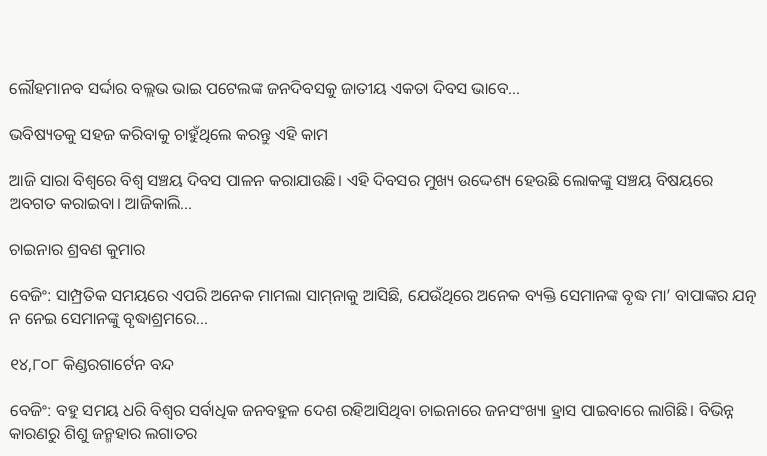ଲୌହମାନବ ସର୍ଦ୍ଦାର ବଲ୍ଲଭ ଭାଇ ପଟେଲଙ୍କ ଜନଦିବସକୁ ଜାତୀୟ ଏକତା ଦିବସ ଭାବେ...

ଭବିଷ୍ୟତକୁ ସହଜ କରିବାକୁ ଚାହୁଁଥିଲେ କରନ୍ତୁ ଏହି କାମ

ଆଜି ସାରା ବିଶ୍ୱରେ ବିଶ୍ୱ ସଞ୍ଚୟ ଦିବସ ପାଳନ କରାଯାଉଛି। ଏହି ଦିବସର ମୁଖ୍ୟ ଉଦ୍ଦେଶ୍ୟ ହେଉଛି ଲୋକଙ୍କୁ ସଞ୍ଚୟ ବିଷୟରେ ଅବଗତ କରାଇବା। ଆଜିକାଲି...

ଚାଇନାର ଶ୍ରବଣ କୁମାର

ବେଜିଂ: ସାମ୍ପ୍ରତିକ ସମୟରେ ଏପରି ଅନେକ ମାମଲା ସାମ୍‌ନାକୁ ଆସିଛି, ଯେଉଁଥିରେ ଅନେକ ବ୍ୟକ୍ତି ସେମାନଙ୍କ ବୃଦ୍ଧ ମା’ ବାପାଙ୍କର ଯତ୍ନ ନ ନେଇ ସେମାନଙ୍କୁ ବୃଦ୍ଧାଶ୍ରମରେ...

୧୪,୮୦୮ କିଣ୍ଡରଗାର୍ଟେନ ବନ୍ଦ

ବେଜିଂ: ବହୁ ସମୟ ଧରି ବିଶ୍ୱର ସର୍ବାଧିକ ଜନବହୁଳ ଦେଶ ରହିଆସିଥିବା ଚାଇନାରେ ଜନସଂଖ୍ୟା ହ୍ରାସ ପାଇବାରେ ଲାଗିଛି। ବିଭିନ୍ନ କାରଣରୁ ଶିଶୁ ଜନ୍ମହାର ଲଗାତର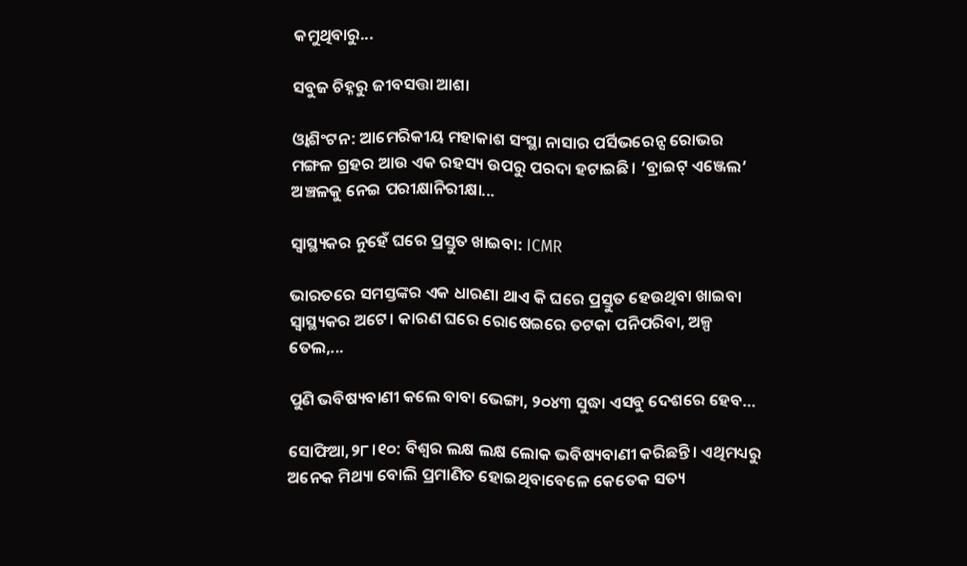କମୁଥିବାରୁ...

ସବୁଜ ଚିହ୍ନରୁ ଜୀବସତ୍ତା ଆଶା

ଓ୍ବାଶିଂଟନ: ଆମେରିକୀୟ ମହାକାଶ ସଂସ୍ଥା ନାସାର ପର୍ସିଭରେନ୍ସ ରୋଭର ମଙ୍ଗଳ ଗ୍ରହର ଆଉ ଏକ ରହସ୍ୟ ଉପରୁ ପରଦା ହଟାଇଛି। ‘ବ୍ରାଇଟ୍‌ ଏଞ୍ଜେଲ’ ଅଞ୍ଚଳକୁ ନେଇ ପରୀକ୍ଷାନିରୀକ୍ଷା...

ସ୍ୱାସ୍ଥ୍ୟକର ନୁହେଁ ଘରେ ପ୍ରସ୍ତୁତ ଖାଇବା: ICMR

ଭାରତରେ ସମସ୍ତଙ୍କର ଏକ ଧାରଣା ଥାଏ କି ଘରେ ପ୍ରସ୍ତୁତ ହେଉଥିବା ଖାଇବା ସ୍ୱାସ୍ଥ୍ୟକର ଅଟେ। କାରଣ ଘରେ ରୋଷେଇରେ ତଟକା ପନିପରିବା, ଅଳ୍ପ ତେଲ,...

ପୁଣି ଭବିଷ୍ୟବାଣୀ କଲେ ବାବା ଭେଙ୍ଗା, ୨୦୪୩ ସୁଦ୍ଧା ଏସବୁ ଦେଶରେ ହେବ…

ସୋଫିଆ,୨୮।୧୦: ବିଶ୍ୱର ଲକ୍ଷ ଲକ୍ଷ ଲୋକ ଭବିଷ୍ୟବାଣୀ କରିଛନ୍ତି। ଏଥିମଧ୍ୟରୁ ଅନେକ ମିଥ୍ୟା ବୋଲି ପ୍ରମାଣିତ ହୋଇଥିବାବେଳେ କେତେକ ସତ୍ୟ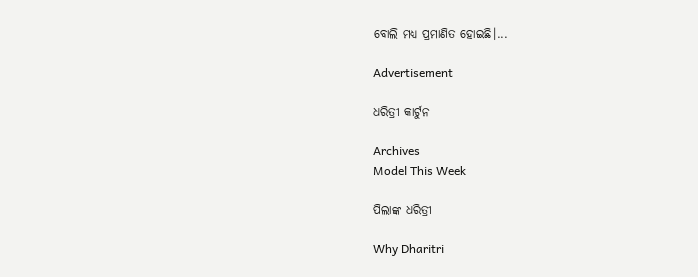ବୋଲି ମଧ୍ୟ ପ୍ରମାଣିତ ହୋଇଛି।...

Advertisement

ଧରିତ୍ରୀ କାର୍ଟୁନ

Archives
Model This Week

ପିଲାଙ୍କ ଧରିତ୍ରୀ

Why Dharitri